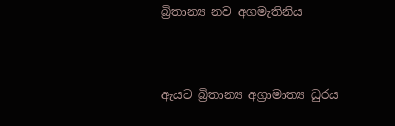බ්‍රිතාන්‍ය නව අගමැතිනිය



ඇයට බ්‍රිතාන්‍ය අග්‍රාමාත්‍ය ධුරය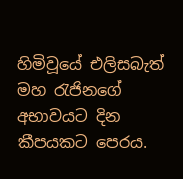හිමිවූයේ එලිසබැත් මහ රැජිනගේ අභාවයට දින කීපයකට පෙරය.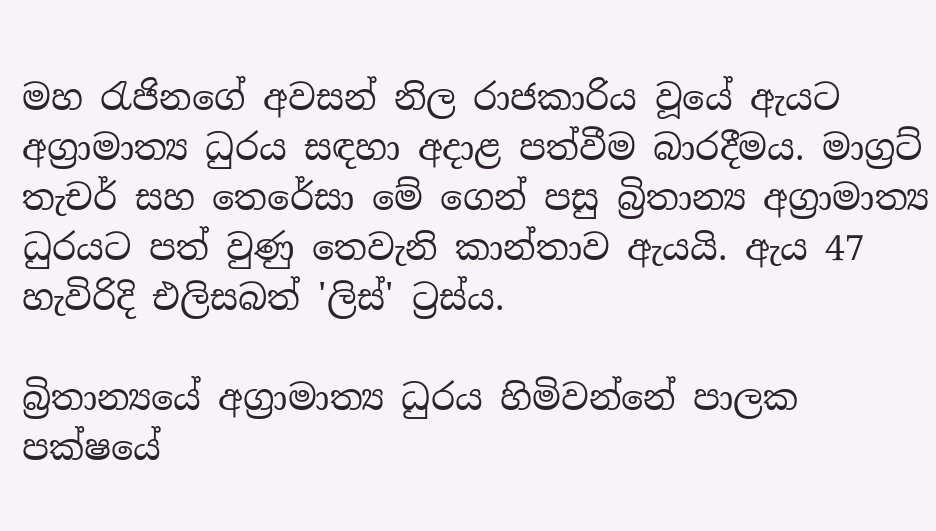මහ රැජිනගේ අවසන් නිල රාජකාරිය වූයේ ඇයට අග්‍රාමාත්‍ය ධුරය සඳහා අදාළ පත්වීම බාරදීමය. මාග්‍රට් තැචර් සහ තෙරේසා මේ ගෙන් පසු බ්‍රිතාන්‍ය අග්‍රාමාත්‍ය ධුරයට පත් වුණු තෙවැනි කාන්තාව ඇයයි. ඇය 47 හැවිරිදි එලිසබත් 'ලිස්' ට්‍රස්ය.

බ්‍රිතාන්‍යයේ අග්‍රාමාත්‍ය ධුරය හිමිවන්නේ පාලක පක්ෂයේ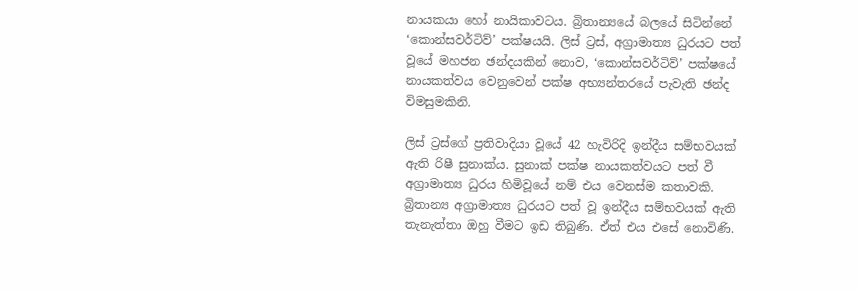නායකයා හෝ නායිකාවටය. බ්‍රිතාන්‍යයේ බලයේ සිටින්නේ ‘කොන්සවර්ටිව්’ පක්ෂයයි. ලිස් ට්‍රස්, අග්‍රාමාත්‍ය ධුරයට පත් වූයේ මහජන ඡන්දයකින් නොව, ‘කොන්සවර්ටිව්’ පක්ෂයේ නායකත්වය වෙනුවෙන් පක්ෂ අභ්‍යන්තරයේ පැවැති ඡන්ද විමසුමකිනි.

ලිස් ට්‍රස්ගේ ප්‍රතිවාදියා වූයේ 42 හැවිරිදි ඉන්දීය සම්භවයක් ඇති රිෂී සුනාක්ය. සුනාක් පක්ෂ නායකත්වයට පත් වී අග්‍රාමාත්‍ය ධුරය හිමිවූයේ නම් එය වෙනස්ම කතාවකි. බ්‍රිතාන්‍ය අග්‍රාමාත්‍ය ධුරයට පත් වූ ඉන්දීය සම්භවයක් ඇති තැනැත්තා ඔහු වීමට ඉඩ තිබුණි. ඒත් එය එසේ නොවිණි.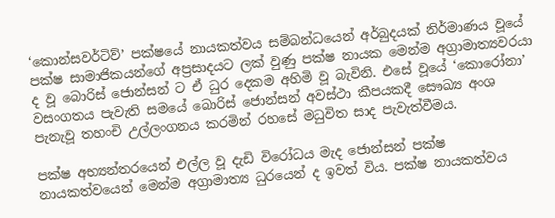‘කොන්සවර්ටිව්’ පක්ෂයේ නායකත්වය සම්බන්ධයෙන් අර්බුදයක් නිර්මාණය වූයේ පක්ෂ සාමාජිකයන්ගේ අප්‍රසාදයට ලක් වුණු පක්ෂ නායක මෙන්ම අග්‍රාමාත්‍යවරයා ද වූ බොරිස් ජොන්සන් ට ඒ ධුර දෙකම අහිමි වූ බැවිනි. එසේ වූයේ ‘කොරෝනා’ වසංගතය පැවැති සමයේ බොරිස් ජොන්සන් අවස්ථා කීපයකදී සෞඛ්‍ය අංශ පැනැවූ තහංචි උල්ලංගනය කරමින් රහසේ මධුවිත සාද පැවැත්වීමය.

පක්ෂ අභ්‍යන්තරයෙන් එල්ල වූ දැඩි විරෝධය මැද ජොන්සන් පක්ෂ නායකත්වයෙන් මෙන්ම අග්‍රාමාත්‍ය ධුරයෙන් ද ඉවත් විය. පක්ෂ නායකත්වය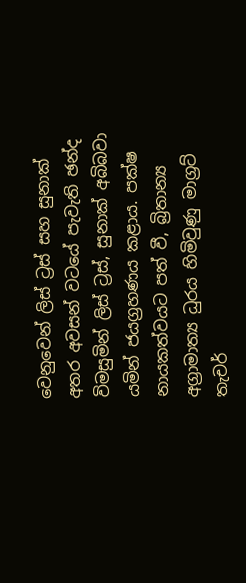වෙනුවෙන් ලිස් ට්‍රස් සහ සුනාක් අතර අවසන් වටයේ පැවැති ඡන්ද විමසුමින් ලිස් ට්‍රස්, සුනාක් අබිබවා යමින් ජයග්‍රහණය කළාය. පක්ෂ නායකත්වයට පත් වී, බ්‍රිතාන්‍ය අග්‍රාමාත්‍ය ධුරය හිමිවුණු මාග්‍රට් තැචර්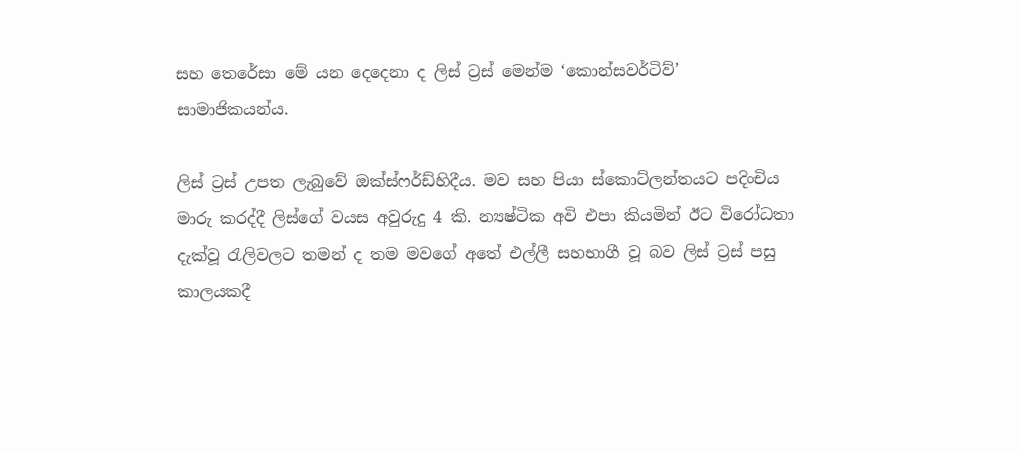සහ තෙරේසා මේ යන දෙදෙනා ද ලිස් ට්‍රස් මෙන්ම ‘කොන්සවර්ටිව්’ සාමාජිකයන්ය.

ලිස් ට්‍රස් උපත ලැබුවේ ඔක්ස්ෆර්ඩ්හිදීය. මව සහ පියා ස්කොට්ලන්තයට පදිංචිය මාරු කරද්දී ලිස්ගේ වයස අවුරුදු 4 කි. න්‍යෂ්ටික අවි එපා කියමින් ඊට විරෝධතා දැක්වූ රැලිවලට තමන් ද තම මවගේ අතේ එල්ලී සහභාගී වූ බව ලිස් ට්‍රස් පසු කාලයකදී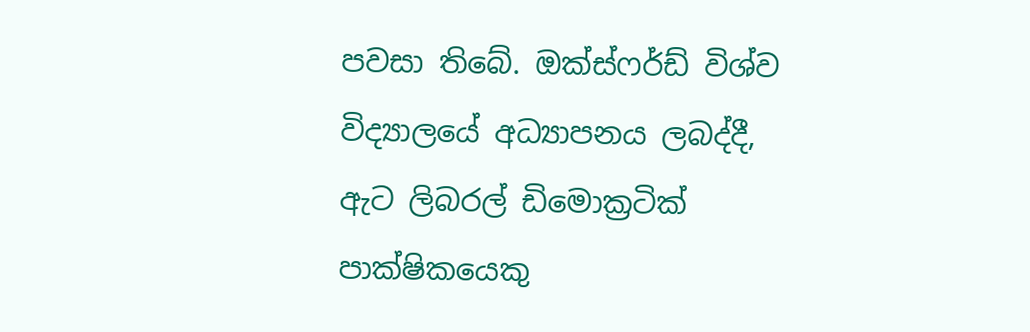පවසා තිබේ. ඔක්ස්ෆර්ඩ් විශ්ව විද්‍යාලයේ අධ්‍යාපනය ලබද්දී, ඇට ලිබරල් ඩිමොක්‍රටික් පාක්ෂිකයෙකු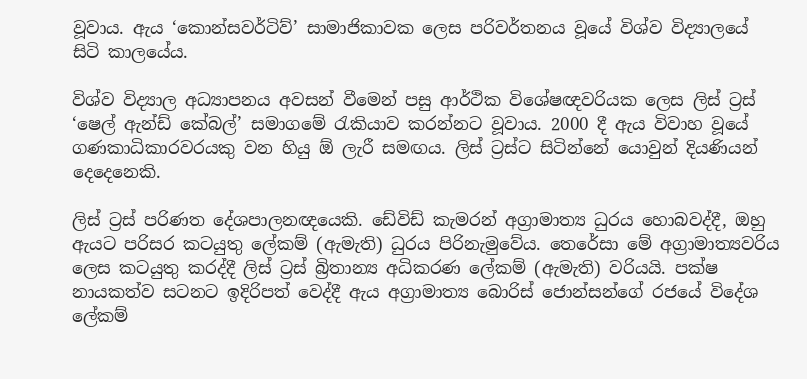වූවාය. ඇය ‘කොන්සවර්ටිව්’ සාමාජිකාවක ලෙස පරිවර්තනය වූයේ විශ්ව විද්‍යාලයේ සිටි කාලයේය.

විශ්ව විද්‍යාල අධ්‍යාපනය අවසන් වීමෙන් පසු ආර්ථික විශේෂඥවරියක ලෙස ලිස් ට්‍රස් ‘ෂෙල් ඇන්ඩ් කේබල්’ සමාගමේ රැකියාව කරන්නට වූවාය. 2000 දී ඇය විවාහ වූයේ ගණකාධිකාරවරයකු වන හියු ඕ ලැරී සමඟය. ලිස් ට්‍රස්ට සිටින්නේ යොවුන් දියණියන් දෙදෙනෙකි.

ලිස් ට්‍රස් පරිණත දේශපාලනඥයෙකි. ඩේවිඩ් කැමරන් අග්‍රාමාත්‍ය ධුරය හොබවද්දී, ඔහු ඇයට පරිසර කටයුතු ලේකම් (ඇමැති) ධුරය පිරිනැමුවේය. තෙරේසා මේ අග්‍රාමාත්‍යවරිය ලෙස කටයුතු කරද්දී ලිස් ට්‍රස් බ්‍රිතාන්‍ය අධිකරණ ලේකම් (ඇමැති) වරියයි. පක්ෂ නායකත්ව සටනට ඉදිරිපත් වෙද්දී ඇය අග්‍රාමාත්‍ය බොරිස් ජොන්සන්ගේ රජයේ විදේශ ලේකම්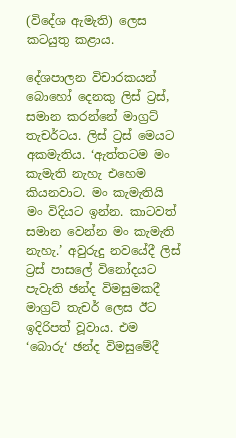(විදේශ ඇමැති) ලෙස කටයුතු කළාය.

දේශපාලන විචාරකයන් බොහෝ දෙනකු ලිස් ට්‍රස්, සමාන කරන්නේ මාග්‍රට් තැචර්ටය. ලිස් ට්‍රස් මෙයට අකමැතිය. ‘ඇත්තටම මං කැමැති නැහැ එහෙම කියනවාට. මං කැමැතියි මං විදියට ඉන්න. කාටවත් සමාන වෙන්න මං කැමැති නැහැ.’ අවුරුදු නවයේදී ලිස් ට්‍රස් පාසලේ විනෝදයට පැවැති ඡන්ද විමසුමකදී මාග්‍රට් තැචර් ලෙස ඊට ඉදිරිපත් වූවාය. එම ‘බොරු‘ ඡන්ද විමසුමේදී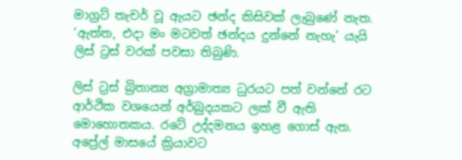මාග්‍රට් තැචර් වූ ඇයට ඡන්ද කිසිවක් ලැබුණේ නැත. ‘ඇත්ත, එදා මං මටවත් ඡන්දය දුන්නේ නැහැ’ යැයි ලිස් ට්‍රස් වරක් පවසා තිබුණි.

ලිස් ට්‍රස් බ්‍රිතාන්‍ය අග්‍රාමාත්‍ය ධුරයට පත් වන්නේ රට ආර්ථික වශයෙන් අර්බුදයකට ලක් වී ඇති මොහොතකය. රටේ උද්දමනය ඉහළ ගොස් ඇත. අප්‍රේල් මාසයේ ක්‍රියාවට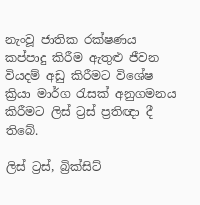නැංවූ ජාතික රක්ෂණය කප්පාදු කිරීම ඇතුළු ජීවන වියදම් අඩු කිරීමට විශේෂ ක්‍රියා මාර්ග රැසක් අනුගමනය කිරීමට ලිස් ට්‍රස් ප්‍රතිඥා දී තිබේ.

ලිස් ට්‍රස්, බ්‍රික්සිට්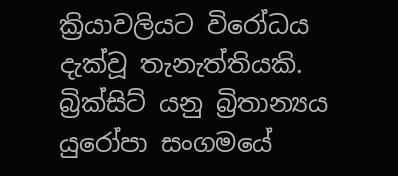ක්‍රියාවලියට විරෝධය දැක්වූ තැනැත්තියකි. බ්‍රික්සිට් යනු බ්‍රිතාන්‍යය යුරෝපා සංගමයේ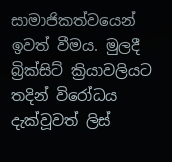සාමාජිකත්වයෙන් ඉවත් වීමය. මුලදී බ්‍රික්සිට් ක්‍රියාවලියට තදින් විරෝධය දැක්වූවත් ලිස්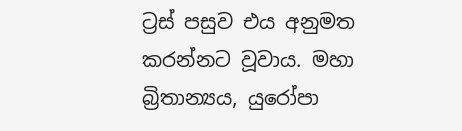ට්‍රස් පසුව එය අනුමත කරන්නට වූවාය. මහා බ්‍රිතාන්‍යය, යුරෝපා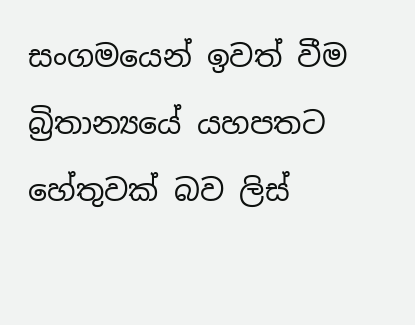සංගමයෙන් ඉවත් වීම බ්‍රිතාන්‍යයේ යහපතට හේතුවක් බව ලිස්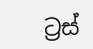ට්‍රස්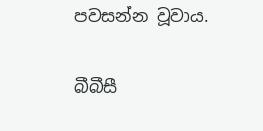පවසන්න වූවාය.

බීබීසී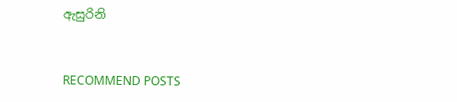ඇසුරිනි


RECOMMEND POSTS